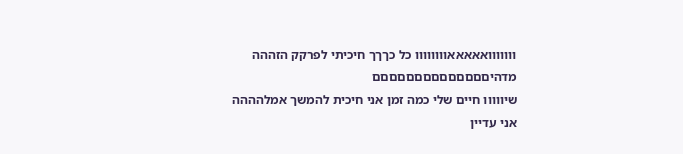ווווווואאאאאוווווווו כל כךךך חיכיתי לפרקק הזההה
מדהיםםםםםםםםםםםםםם
שיווווו חיים שלי כמה זמן אני חיכית להמשך אמלהההה
אני עדיין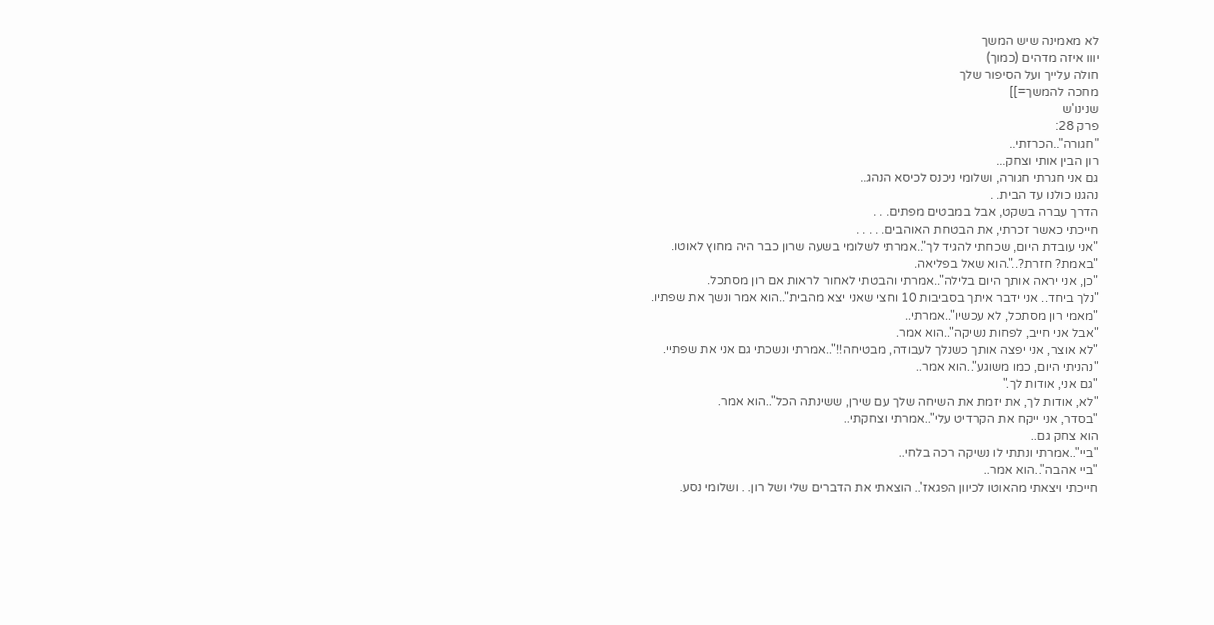לא מאמינה שיש המשך
יווו איזה מדהים (כמוך)
חולה עלייך ועל הסיפור שלך
מחכה להמשך=]]
שנינו'ש
פרק 28:
"חגורה"..הכרזתי..
רון הבין אותי וצחק...
גם אני חגרתי חגורה, ושלומי ניכנס לכיסא הנהג..
נהגנו כולנו עד הבית. .
הדרך עברה בשקט, אבל במבטים מפתים. . .
חייכתי כאשר זכרתי, את הבטחת האוהבים. . . . .
"אני עובדת היום, שכחתי להגיד לך"..אמרתי לשלומי בשעה שרון כבר היה מחוץ לאוטו.
"באמת? חזרת?..".הוא שאל בפליאה.
"כן, אני יראה אותך היום בלילה"..אמרתי והבטתי לאחור לראות אם רון מסתכל.
"נלך ביחד.. אני ידבר איתך בסביבות 10 וחצי שאני יצא מהבית"..הוא אמר ונשך את שפתיו.
"מאמי רון מסתכל, לא עכשיו"..אמרתי..
"אבל אני חייב, לפחות נשיקה"..הוא אמר.
"לא אוצר, אני יפצה אותך כשנלך לעבודה, מבטיחה!!"..אמרתי ונשכתי גם אני את שפתיי.
"נהניתי היום, כמו משוגע"..הוא אמר..
"גם אני, אודות לך."
"לא, אודות לך, את יזמת את השיחה שלך עם שירן, ששינתה הכל"..הוא אמר.
"בסדר, אני ייקח את הקרדיט עלי"..אמרתי וצחקתי..
הוא צחק גם..
"ביי"..אמרתי ונתתי לו נשיקה רכה בלחי..
"ביי אהבה"..הוא אמר..
חייכתי ויצאתי מהאוטו לכיוון הפגאז'.. הוצאתי את הדברים שלי ושל רון. . ושלומי נסע.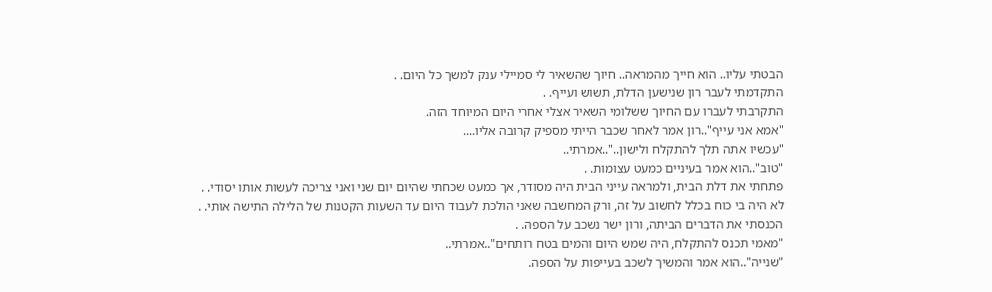הבטתי עליו.. הוא חייך מהמראה.. חיוך שהשאיר לי סמיילי ענק למשך כל היום. .
התקדמתי לעבר רון שנישען הדלת, תשוש ועייף. .
התקרבתי לעברו עם החיוך ששלומי השאיר אצלי אחרי היום המיוחד הזה.
"אמא אני עייף"..רון אמר לאחר שכבר הייתי מספיק קרובה אליו....
"עכשיו אתה תלך להתקלח ולישון.."..אמרתי..
"טוב"..הוא אמר בעיניים כמעט עצומות. .
פתחתי את דלת הבית, ולמראה עייני הבית היה מסודר, אך כמעט שכחתי שהיום יום שני ואני צריכה לעשות אותו יסודי. .
לא היה בי כוח בכלל לחשוב על זה, ורק המחשבה שאני הולכת לעבוד היום עד השעות הקטנות של הלילה התישה אותי. .
הכנסתי את הדברים הביתה, ורון ישר נשכב על הספה. .
"מאמי תכנס להתקלח, היה שמש היום והמים בטח רותחים"..אמרתי..
"שנייה"..הוא אמר והמשיך לשכב בעייפות על הספה.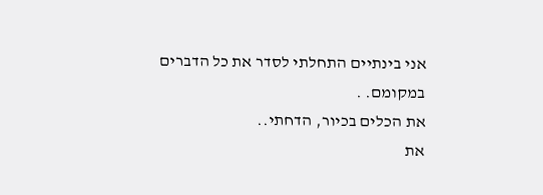אני בינתיים התחלתי לסדר את כל הדברים במקומם. .
את הכלים בכיור, הדחתי..
את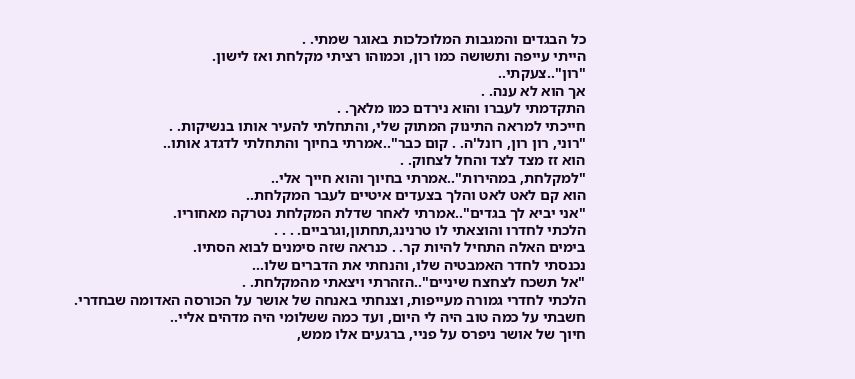כל הבגדים והמגבות המלוכלכות באוגר שמתי. .
הייתי עייפה ותשושה כמו רון, וכמוהו רציתי מקלחת ואז לישון.
"רון"..צעקתי..
אך הוא לא ענה. .
התקדמתי לעברו והוא נירדם כמו מלאך. .
חייכתי למראה התינוק המתוק שלי, והתחלתי להעיר אותו בנשיקות. .
"רוני, רון רון, רונל'ה. . קום כבר"..אמרתי בחיוך והתחלתי לדגדג אותו..
הוא זז מצד לצד והחל לצחוק. .
"למקלחת, במהירות"..אמרתי בחיוך והוא חייך אלי..
הוא קם לאט לאט והלך בצעדים איטיים לעבר המקלחת..
"אני יביא לך בגדים"..אמרתי לאחר שדלת המקלחת נטרקה מאחוריו.
הלכתי לחדרו והוצאתי לו טרנינג,תחתון,וגרביים. . . .
בימים האלה התחיל להיות קר. . כנראה שזה סימנים לבוא הסתיו.
נכנסתי לחדר האמבטיה שלו, והנחתי את הדברים שלו...
"אל תשכח לצחצח שיניים"..הזהרתי ויצאתי מהמקלחת. .
הלכתי לחדרי גמורה מעייפות, וצנחתי באנחה של אושר על הכורסה האדומה שבחדרי.
חשבתי על כמה טוב היה לי היום, ועד כמה ששלומי היה מדהים אליי..
חיוך של אושר ניפרס על פניי, ברגעים אלו ממש,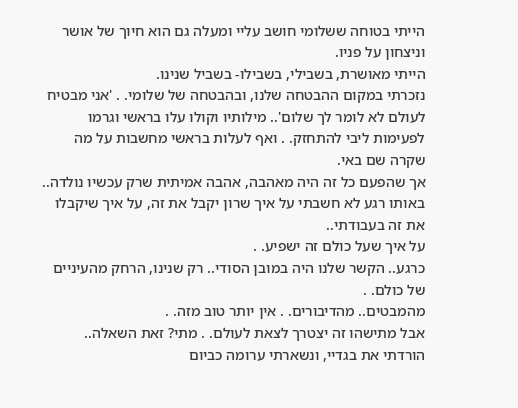הייתי בטוחה ששלומי חושב עליי ומעלה גם הוא חיוך של אושר וניצחון על פניו.
הייתי מאושרת, בשבילי, בשבילו- בשביל שנינו.
נזכרתי במקום ההבטחה שלנו, ובהבטחה של שלומי. . 'אני מבטיח לעולם לא לומר לך שלום'.. מילותיו וקולו עלו בראשי וגרמו לפעימות ליבי להתחזק. . ואף לעלות בראשי מחשבות על מה שקרה שם באי.
אך שהפעם כל זה היה מאהבה, אהבה אמיתית שרק עכשיו נולדה..
באותו רגע לא חשבתי על איך שרון יקבל את זה, על איך שיקבלו את זה בעבודתי..
על איך שעל כולם זה ישפיע. .
כרגע.. הקשר שלנו היה במובן הסודי.. רק שנינו, הרחק מהעיניים של כולם. .
מהמבטים.. מהדיבורים. . אין יותר טוב מזה. .
אבל מתישהו זה יצטרך לצאת לעולם. . מתי? זאת השאלה..
הורדתי את בגדיי, ונשארתי ערומה כביום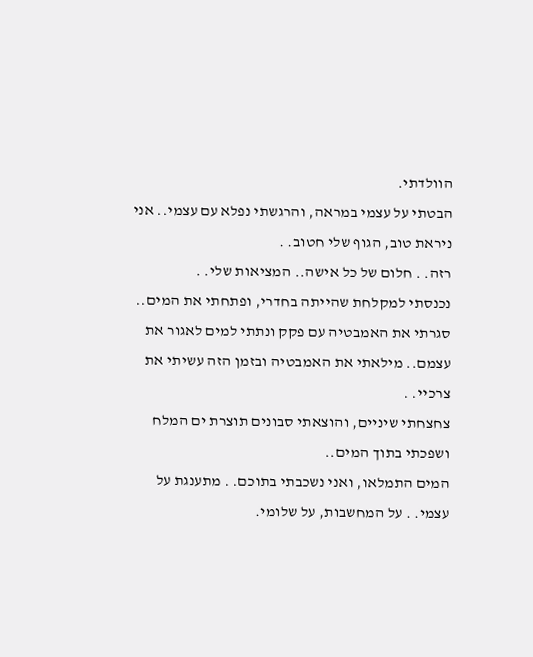הוולדתי.
הבטתי על עצמי במראה, והרגשתי נפלא עם עצמי.. אני ניראת טוב, הגוף שלי חטוב. .
רזה. . חלום של כל אישה.. המציאות שלי. .
נכנסתי למקלחת שהייתה בחדרי, ופתחתי את המים.. סגרתי את האמבטיה עם פקק ונתתי למים לאגור את עצמם.. מילאתי את האמבטיה ובזמן הזה עשיתי את צרכיי. .
צחצחתי שיניים, והוצאתי סבונים תוצרת ים המלח ושפכתי בתוך המים..
המים התמלאו, ואני נשכבתי בתוכם. . מתענגת על עצמי. . על המחשבות, על שלומי.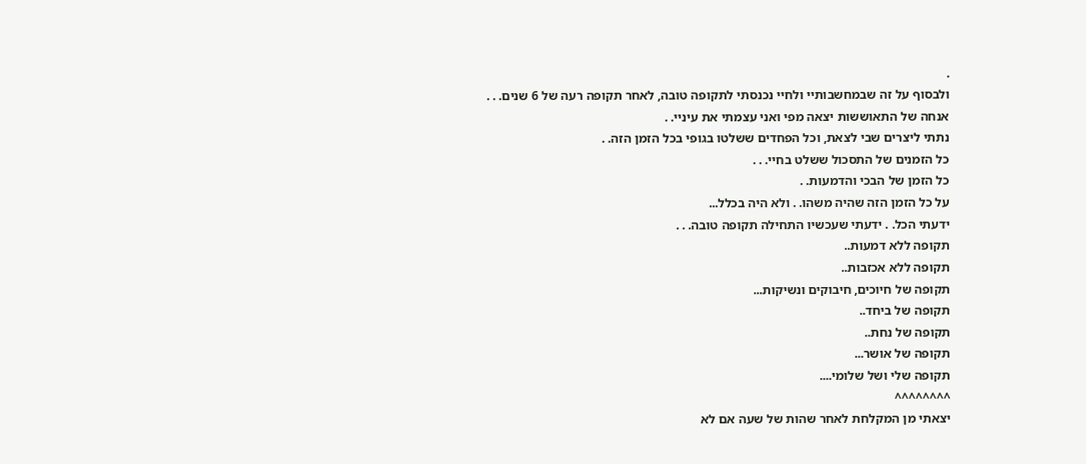.
ולבסוף על זה שבמחשבותיי ולחיי נכנסתי לתקופה טובה, לאחר תקופה רעה של 6 שנים. . .
אנחה של התאוששות יצאה מפי ואני עצמתי את עיניי. .
נתתי ליצרים שבי לצאת, וכל הפחדים ששלטו בגופי בכל הזמן הזה. .
כל הזמנים של התסכול ששלט בחיי. . .
כל הזמן של הבכי והדמעות. .
על כל הזמן הזה שהיה משהו. . ולא היה בכלל...
ידעתי הכל. . ידעתי שעכשיו התחילה תקופה טובה. . .
תקופה ללא דמעות..
תקופה ללא אכזבות..
תקופה של חיוכים, חיבוקים ונשיקות...
תקופה של ביחד..
תקופה של נחת..
תקופה של אושר...
תקופה שלי ושל שלומי....
^^^^^^^^
יצאתי מן המקלחת לאחר שהות של שעה אם לא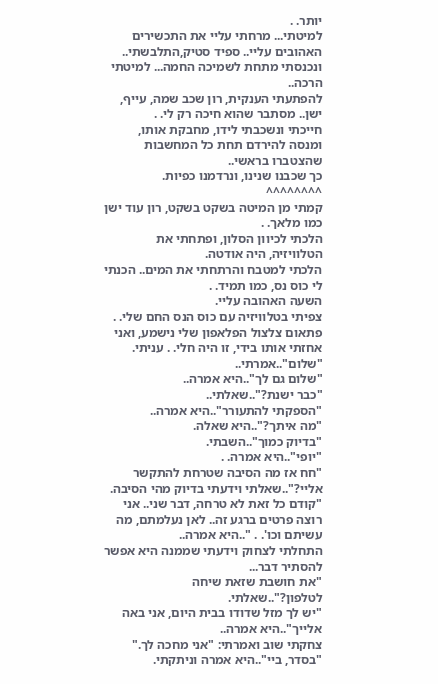יותר. .
למיטתי... מרחתי עליי את התכשירים האהובים עליי.. ספיד סטיק,התלבשתי.. ונכנסתי מתחת לשמיכה החמה... למיטתי הרכה..
להפתעתי הענקית, רון שכב שמה, עייף, ישן.. מסתבר שהוא חיכה רק לי. .
חייכתי ונשכבתי לידו, מחבקת אותו, ומנסה להירדם תחת כל המחשבות שהצטברו בראשי..
כך שכבנו שנינו, ונרדמנו כפיות.
^^^^^^^^
קמתי מן המיטה בשקט בשקט, רון עוד ישן כמו מלאך. .
הלכתי לכיוון הסלון, ופתחתי את הטלוויזיה, היה אודטה.
הלכתי למטבח והרתחתי את המים.. הכנתי לי כוס נס, כמו תמיד. .
השעה האהובה עליי.
צפיתי בטלוויזיה עם כוס הנס החם שלי. .
פתאום צלצול הפלאפון שלי נישמע, ואני אחזתי אותו בידי, זו היה חלי. . עניתי.
"שלום"..אמרתי..
"שלום גם לך"..היא אמרה..
"כבר ישנת?"..שאלתי..
"הספקתי להתעורר"..היא אמרה..
"מה איתך?"..היא שאלה.
"בדיוק כמוך"..השבתי.
"יופי"..היא אמרה. .
"חח אז מה הסיבה שטרחת להתקשר אליי?"..שאלתי וידעתי בדיוק מהי הסיבה.
"קודם כל זאת לא טרחה, דבר שני.. אני רוצה פרטים ברגע זה.. לאן נעלמתם, מה עשיתם וכו'. . "..היא אמרה..
התחלתי לצחוק וידעתי שממנה היא אפשר להסתיר דבר...
"את חושבת שזאת שיחה לטלפון?"..שאלתי.
"יש לך מזל שדודו בבית היום, אני באה אלייך"..היא אמרה..
צחקתי שוב ואמרתי: "אני מחכה לך."
"בסדר, ביי"..היא אמרה וניתקתי.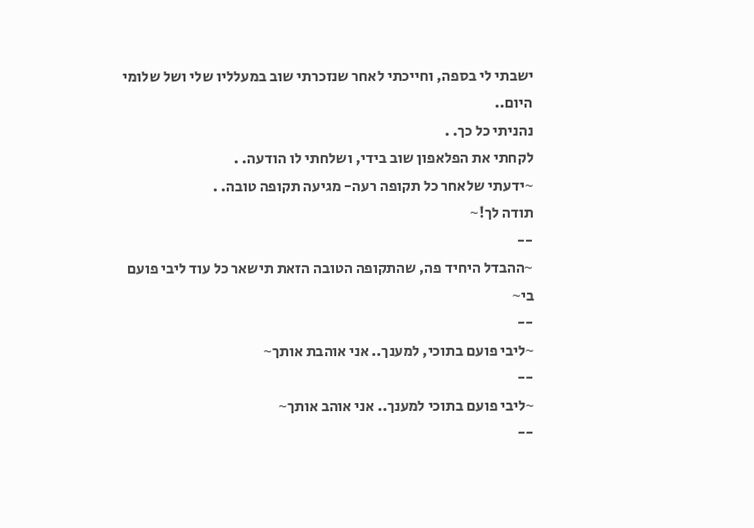ישבתי לי בספה, וחייכתי לאחר שנזכרתי שוב במעלליו שלי ושל שלומי היום..
נהניתי כל כך. .
לקחתי את הפלאפון שוב בידי, ושלחתי לו הודעה. .
~ידעתי שלאחר כל תקופה רעה- מגיעה תקופה טובה. .
תודה לך!~
--
~ההבדל היחיד פה, שהתקופה הטובה הזאת תישאר כל עוד ליבי פועם בי~
--
~ליבי פועם בתוכי, למענך.. אני אוהבת אותך~
--
~ליבי פועם בתוכי למענך.. אני אוהב אותך~
--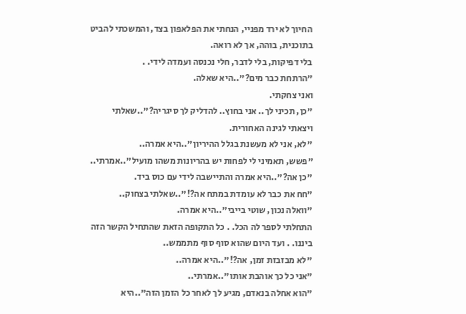החיוך לא ירד מפניי, הנחתי את הפלאפון בצד, והמשכתי להביט בתוכנית, בוהה, אך לא רואה.
בלי דפיקות, בלי לדבר, חלי נכנסה ועמדה לידי. .
"הרתחת כבר מים?"..היא שאלה.
ואני צחקתי.
"כן, תכיני לך.. אני בחוץ.. להדליק לך סיגריה?"..שאלתי ויצאתי לגינה האחורית.
"לא, אני לא מעשנת בגלל ההיריון"..היא אמרה..
"פשש, תאמיני לי לפחות יש בהריונות משהו מועיל"..אמרתי..
"כן אה?"..היא אמרה והתיישבה לידי עם כוס ביד.
"חח את כבר לא עומדת במתח אה?!"..שאלתי בצחוק..
"וואלה נכון, שוטי בייבי"..היא אמרה.
התחלתי לספר לה הכל. . כל התקופה הזאת שהתחיל הקשר הזה ביננו. . ועד היום שהוא סוף סוף מתממש..
"לא מבזבזת זמן, אה?!"..היא אמרה..
"אני כל כך אוהבת אותו"..אמרתי..
"הוא אחלה בנאדם, מגיע לך לאחר כל הזמן הזה"..היא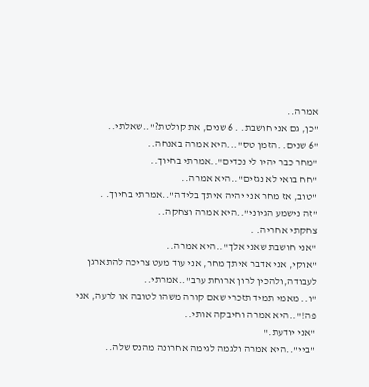אמרה..
"כן, גם אני חושבת. . 6 שנים, את קולטת?"..שאלתי..
"6 שנים. .הזמן טס"...היא אמרה באנחה..
"מחר כבר יהיו לי נכדים"..אמרתי בחיוך..
"חח בואי לא נגזים"..היא אמרה..
"טוב, אז מחר אני יהיה איתך בלידה"..אמרתי בחיוך. .
"זה נישמע הגיוני"..היא אמרה וצחקה..
צחקתי אחריה. .
"אני חושבת שאני אלך"..היא אמרה..
"אוקי, אני אדבר איתך מחר, אני עוד מעט צריכה להתארגן לעבודה,ולהכין לרון ארוחת ערב"..אמרתי..
"ו.. מאמי תמיד תזכרי שאם קורה משהו לטובה או לרעה, אני פה!"..היא אמרה וחיבקה אותי..
"אני יודעת."
"ביי"..היא אמרה ולגמה לגימה אחרונה מהנס שלה..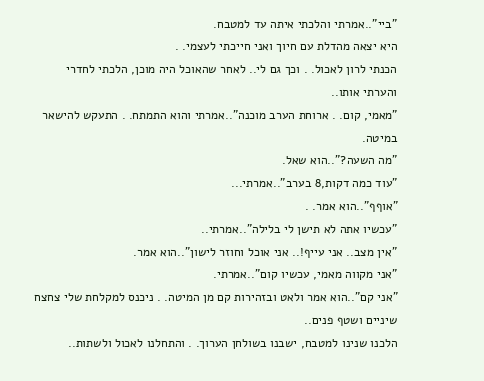"ביי"..אמרתי והלכתי איתה עד למטבח.
היא יצאה מהדלת עם חיוך ואני חייכתי לעצמי. .
הכנתי לרון לאכול. . וכך גם לי.. לאחר שהאוכל היה מוכן, הלכתי לחדרי והערתי אותו..
"מאמי, קום. . ארוחת הערב מוכנה"..אמרתי והוא התמתח. . התעקש להישאר במיטה.
"מה השעה?"..הוא שאל.
"עוד כמה דקות,8 בערב"..אמרתי...
"אוףף"..הוא אמר. .
"עכשיו אתה לא תישן לי בלילה"..אמרתי..
"אין מצב.. אני עייף!.. אני אוכל וחוזר לישון"..הוא אמר.
"אני מקווה מאמי, עכשיו קום"..אמרתי.
"אני קם"..הוא אמר ולאט ובזהירות קם מן המיטה. . ניכנס למקלחת שלי צחצח שיניים ושטף פנים..
הלכנו שנינו למטבח, ישבנו בשולחן הערוך. . והתחלנו לאכול ולשתות..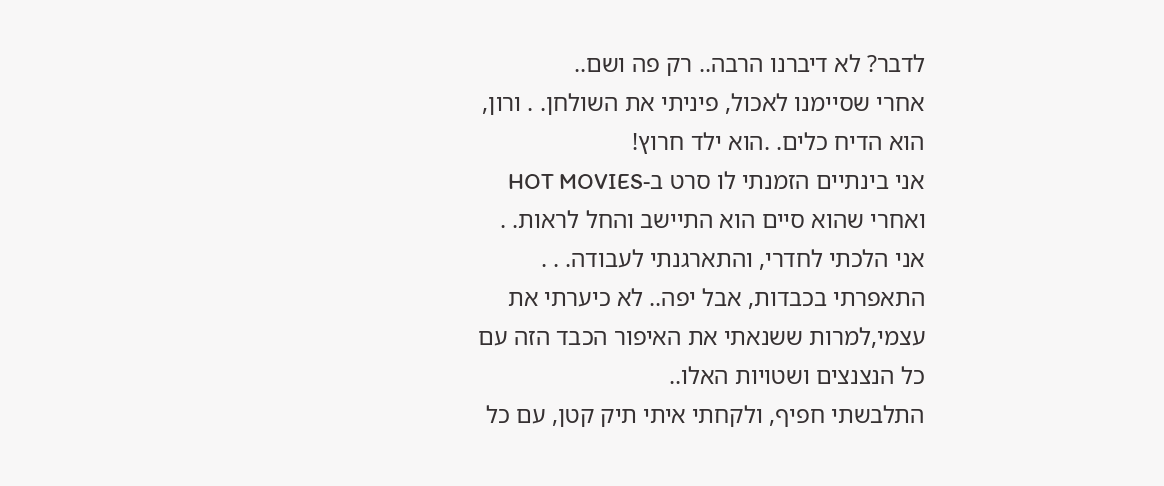לדבר? לא דיברנו הרבה.. רק פה ושם..
אחרי שסיימנו לאכול, פיניתי את השולחן. . ורון, הוא הדיח כלים. .הוא ילד חרוץ!
אני בינתיים הזמנתי לו סרט ב-HOT MOVIES ואחרי שהוא סיים הוא התיישב והחל לראות. .
אני הלכתי לחדרי, והתארגנתי לעבודה. . .
התאפרתי בכבדות, אבל יפה.. לא כיערתי את עצמי,למרות ששנאתי את האיפור הכבד הזה עם כל הנצנצים ושטויות האלו..
התלבשתי חפיף, ולקחתי איתי תיק קטן, עם כל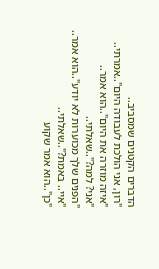הדברים הקטנים שמסביב..
"רון, אני הולכת לעבודה היום"..אמרתי..
"איזה מוזרה את היום"..הוא אמר..
"אני? למה?"..שאלתי..
"הפנים שלך מכוערות לא יודע"..הוא אמר..
"איי.. באמת?"..שאלתי..
"כן"..הוא אמר שקוע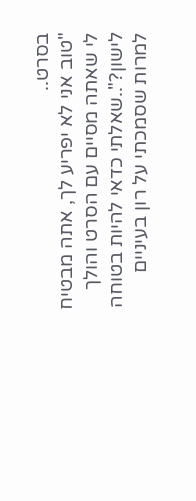בסרט..
"טוב אני לא יפריע לך, אתה מבטיח לי שאתה מסיים עם הסרט והולך לישון?"..שאלתי כדאי להיות בטוחה למרות שסמכתי על רון בעיניים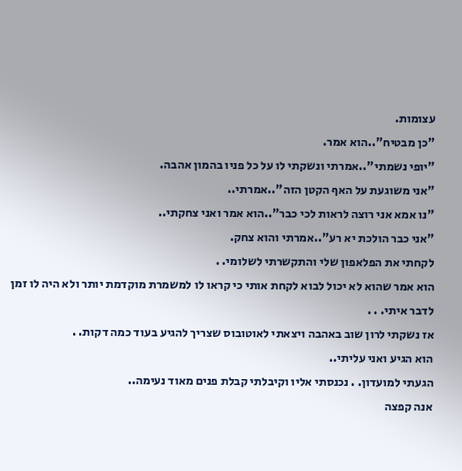עצומות.
"כן מבטיח"..הוא אמר.
"יופי נשמתי"..אמרתי ונשקתי לו על כל פניו בהמון אהבה.
"אני משוגעת על האף הקטן הזה"..אמרתי..
"נו אמא אני רוצה לראות לכי כבר"..הוא אמר ואני צחקתי..
"אני כבר הולכת יא רע"..אמרתי והוא צחק.
לקחתי את הפלאפון שלי והתקשרתי לשלומי. .
הוא אמר שהוא לא יכול לבוא לקחת אותי כי קראו לו למשמרת מוקדמת יותר ולא היה לו זמן לדבר איתי. . .
אז נשקתי לרון שוב באהבה ויצאתי לאוטובוס שצריך להגיע בעוד כמה דקות. .
הוא הגיע ואני עליתי..
הגעתי למועדון. . נכנסתי אליו וקיבלתי קבלת פנים מאוד נעימה..
אנה קפצה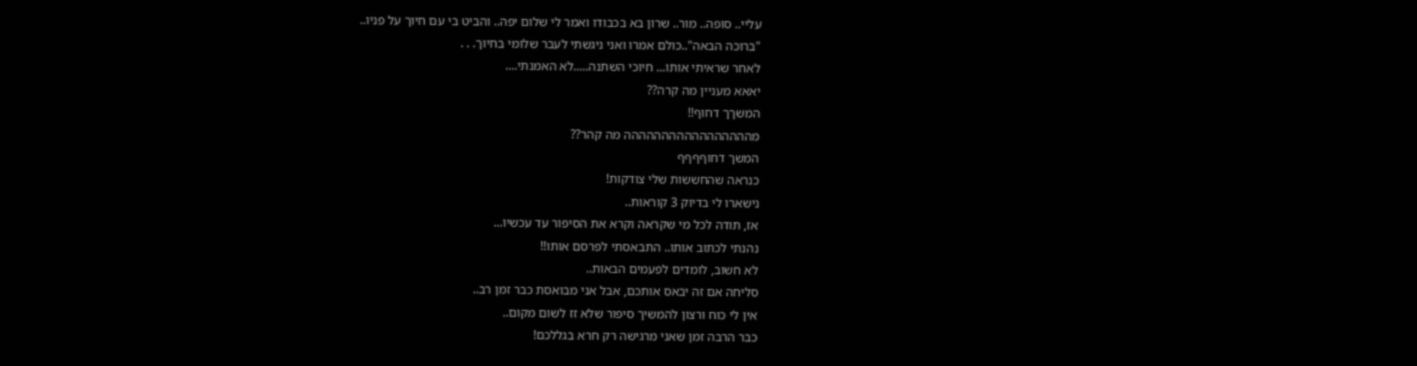עליי.. סופה.. מור.. שרון בא בכבודו ואמר לי שלום יפה.. והביט בי עם חיוך על פניו..
"ברוכה הבאה"..כולם אמרו ואני ניגשתי לעבר שלומי בחיוך. . .
לאחר שראיתי אותו... חיוכי השתנה.....לא האמנתי....
יאאא מעניין מה קרה??
המשךך דחוף!!
מההההההההההההההההה מה קהר??
המשך דחוףףףף
כנראה שהחששות שלי צודקות!
נישארו לי בדיוק 3 קוראות..
אז, תודה לכל מי שקראה וקרא את הסיפור עד עכשיו...
נהנתי לכתוב אותו.. התבאסתי לפרסם אותו!!
לא חשוב, לומדים לפעמים הבאות..
סליחה אם זה יבאס אותכם, אבל אני מבואסת כבר זמן רב..
אין לי כוח ורצון להמשיך סיפור שלא זז לשום מקום..
כבר הרבה זמן שאני מרגישה רק חרא בגללכם!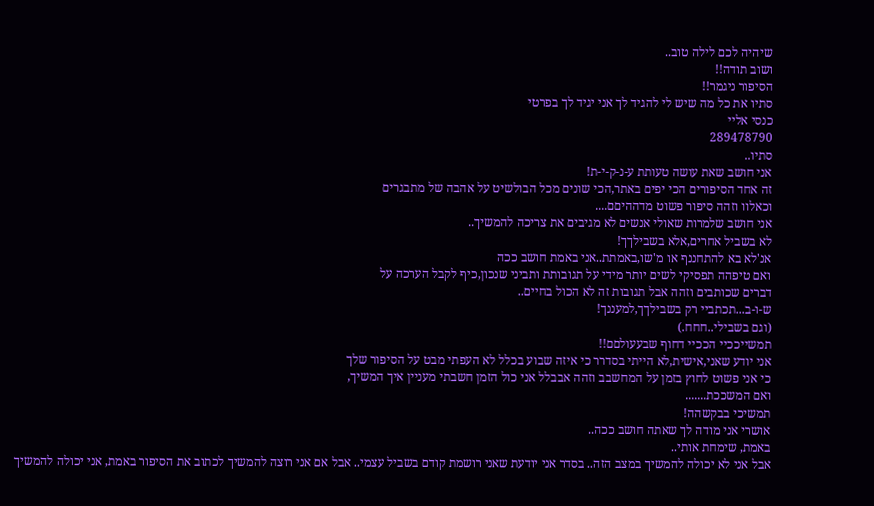שיהיה לכם לילה טוב..
ושוב תודה!!
הסיפור ניגמר!!
סתיו את כל מה שיש לי להגיד לך אני יגיד לך בפרטי
כנסי אליי
289478790
סתיו..
אני חושב שאת עושה טעותת ע-נ-ק-י-ת!
זה אחד הסיפורים הכי יפים באתר,הכי שונים מכל הבולשיט על אהבה של מתבגרים
וכאלוו וזהה סיפור פשוט מדההיםם....
אני חושב שלמרות שאולי אנשים לא מגיבים את צריכה להמשיך..
לא בשביל אחרים,אלא בשבילךך!
אנ'לא בא להתחננף או מ'שו,באמתת..אני באמת חושב ככה
ואם טיפהה תפסיקי לשים יותר מידי על תגובותת ותביני שנכון,כיף לקבל הערכה על
דברים שכותבים וזהה אבל תגובות זה לא הכול בחיים..
ש-ו-ב...תכתביי רק בשבילךך,למעננך!
(וגם בשבילי..חחח.)
תמשייככיי הככיי דחוף שבעעולםם!!
אני יודע שאני,אישית,לא הייתי בסדרר כי איזה שבוע בכלל לא העפתי מבט על הסיפור שלך
כי אני פשוט לחוץ בזמן על המחשבב וזהה אבבלל אני כול הזמן חשבתי מעניין איך המשיך,
ואם המשככת.......
תמשיכי בבקשהה!
אושרי אני מודה לך שאתה חושב ככה..
באמת, שימחת אותי..
אבל אני לא יכולה להמשיך במצב הזה.. בסדר אני יודעת שאני רושמת קודם בשביל עצמי.. אבל אם אני רוצה להמשיך לכתוב את הסיפור באמת, אני יכולה להמשיך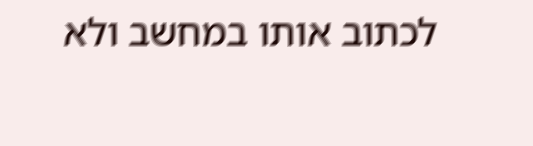לכתוב אותו במחשב ולא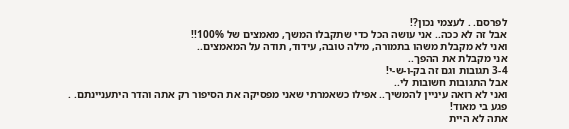לפרסם. . לעצמי נכון?!
אבל זה לא ככה.. אני עושה הכל כדי שתקבלו המשך, מאמצים של 100%!!
ואני לא מקבלת משהו בתמורה, מילה טובה, עידוד, תודה על המאמצים..
אני מקבלת את ההפך..
3-4 תגובות וגם זה בק-ו-ש-י!
אבל התגובות חשובות לי..
ואני לא רואה עיניין להמשיך.. אפילו כשאמרתי שאני מפסיקה את הסיפור רק אתה והדר היתעניינתם. .
פגע בי מאוד!
אתה לא היית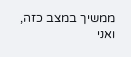ממשיך במצב כזה, ואני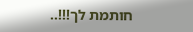חותמת לך!!!..